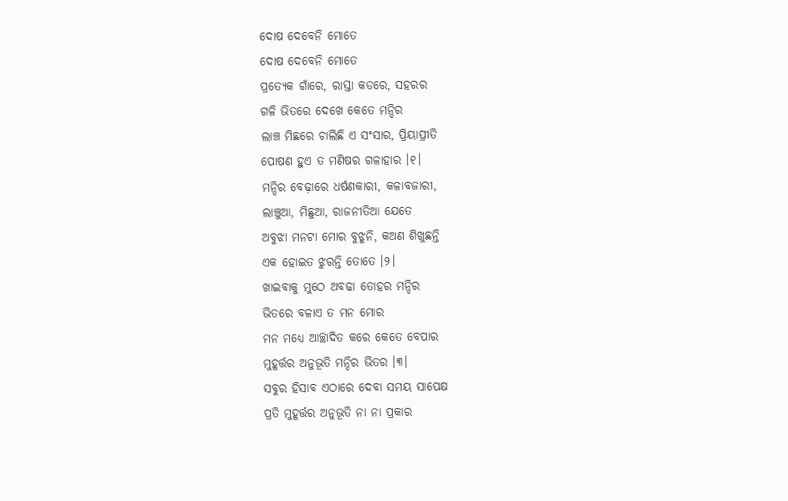ଦୋଷ ଦେବେନି ମୋତେ
ଦୋଷ ଦେବେନି ମୋତେ
ପ୍ରତ୍ୟେକ ଗାଁରେ, ରାସ୍ତା କଡରେ, ସହରର
ଗଳି ଭିତରେ ଦେଖେ କେତେ ମନ୍ଦିର
ଲାଞ୍ଚ ମିଛରେ ଚାଲିଛି ଏ ସଂସାର, ପ୍ରିୟାପ୍ରୀତି
ପୋଷଣ ହୁଏ ତ ମଣିଷର ଗଳାହାର ।୧।
ମନ୍ଦିର ବେଢ଼ାରେ ଧର୍ଷଣକାରୀ, କଳାବଜାରୀ,
ଲାଞ୍ଚୁଆ, ମିଛୁଆ, ରାଜନୀତିଆ ଯେତେ
ଅବୁଝା ମନଟା ମୋର ବୁଝୁନି, କଅଣ ଶିଖୁଛନ୍ତି
ଏକ ହୋଇତ ଝୁରନ୍ତି ତୋତେ ।୨।
ଖାଇବାକୁ ମୁଠେ ଅବଢା ତୋହର ମନ୍ଦିର
ଭିତରେ ବଳାଏ ତ ମନ ମୋର
ମନ ମଧ୍ୟେ ଆଚ୍ଛାଦିତ କରେ କେତେ ବେପାର
ମୁହୂର୍ତ୍ତର ଅନୁଭୂତି ମନ୍ଦିର ଭିତର ।୩।
ସବୁର ହିସାବ ଏଠାରେ ଦେବା ସମୟ ସାପେକ୍ଷ
ପ୍ରତି ମୁହୂର୍ତ୍ତର ଅନୁଭୂତି ନା ନା ପ୍ରକାର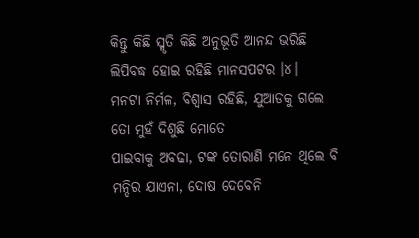କିନ୍ତୁ କିଛି ସ୍ମୃତି କିଛି ଅନୁଭୂତି ଆନନ୍ଦ ଭରିଛି
ଲିପିବଦ୍ଧ ହୋଇ ରହିଛି ମାନସପଟର ।୪।
ମନଟା ନିର୍ମଳ, ବିଶ୍ୱାସ ରହିଛି, ଯୁଆଡକୁ ଗଲେ
ତୋ ମୁହଁ ଦିଶୁଛି ମୋତେ
ପାଇବାକୁ ଅବଢା, ଟଙ୍କ ତୋରାଣି ମନେ ଥିଲେ ବି
ମନ୍ଦିର ଯାଏନା, ଦୋଷ ଦେବେନି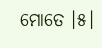ମୋତେ ।୫।